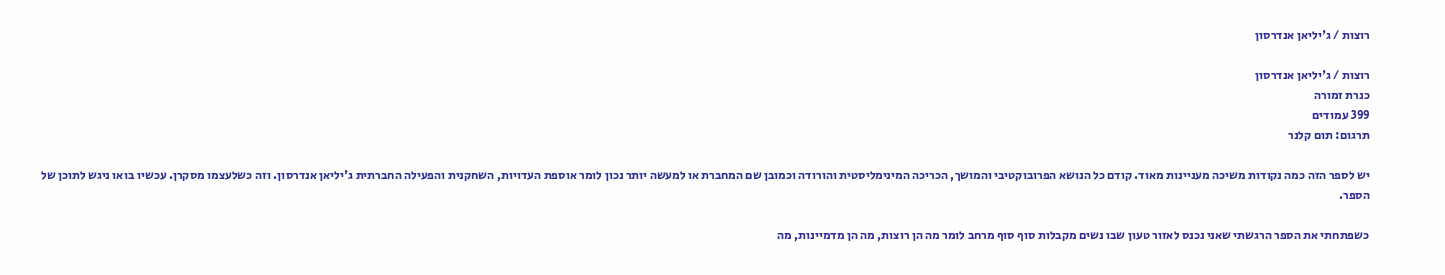רוצות / ג'יליאן אנדרסון

רוצות / ג'יליאן אנדרסון
כנרת זמורה
399 עמודים
תרגום: תום קלנר

יש לספר הזה כמה נקודות משיכה מעניינות מאוד. קודם כל הנושא הפרובוקטיבי והמושך, הכריכה המינימליסטית והורודה וכמובן שם המחברת או למעשה יותר נכון לומר אוספת העדויות, השחקנית והפעילה החברתית ג'יליאן אנדרסון. וזה כשלעצמו מסקרן. עכשיו בואו ניגש לתוכן של הספר.

כשפתחתי את הספר הרגשתי שאני נכנס לאזור טעון שבו נשים מקבלות סוף סוף מרחב לומר מה הן רוצות, מה הן מדמיינות, מה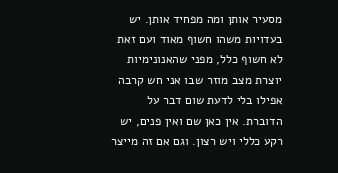מסעיר אותן ומה מפחיד אותן. יש בעדויות משהו חשוף מאוד ועם זאת לא חשוף כלל, מפני שהאנונימיות יוצרת מצב מוזר שבו אני חש קרבה אפילו בלי לדעת שום דבר על הדוברת. אין כאן שם ואין פנים, יש רקע כללי ויש רצון. וגם אם זה מייצר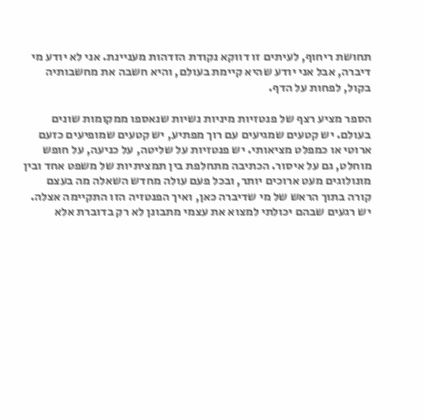תחושת ריחוף, לעיתים זו דווקא נקודת הזדהות מעניינת. אני לא יודע מי דיברה, אבל אני יודע שהיא קיימת בעולם, והיא חשבה את מחשבותיה בקול, לפחות על הדף.

הספר מציע רצף של פנטזיות מיניות נשיות שנאספו ממקומות שונים בעולם. יש קטעים שמגיעים עם רוך מפתיע, יש קטעים שמופיעים כזעם ארוטי או כמפלט מציאותי. יש פנטזיות על שליטה, על כניעה, על חופש מוחלט, גם על איסור. הכתיבה מתחלפת בין תמציתיות של משפט אחד ובין מונולוגים מעט ארוכים יותר, ובכל פעם עולה מחדש השאלה מה בעצם קורה בתוך הראש של מי שדיברה כאן, ואיך הפנטזיה הזו התקיימה אצלה. יש רגעים שבהם יכולתי למצוא את עצמי מתבונן לא רק בדוברת אלא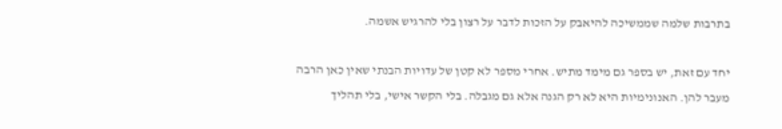בתרבות שלמה שממשיכה להיאבק על הזכות לדבר על רצון בלי להרגיש אשמה.

יחד עם זאת, יש בספר גם מימד מתיש. אחרי מספר לא קטן של עדויות הבנתי שאין כאן הרבה מעבר להן. האנונימיות היא לא רק הגנה אלא גם מגבלה. בלי הקשר אישי, בלי תהליך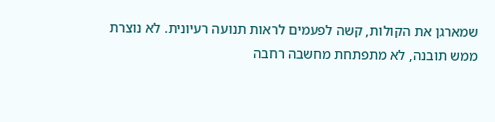שמארגן את הקולות, קשה לפעמים לראות תנועה רעיונית. לא נוצרת ממש תובנה, לא מתפתחת מחשבה רחבה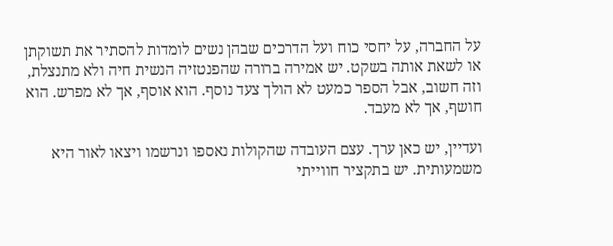על החברה, על יחסי כוח ועל הדרכים שבהן נשים לומדות להסתיר את תשוקתן או לשאת אותה בשקט. יש אמירה ברורה שהפנטזיה הנשית חיה ולא מתנצלת, וזה חשוב, אבל הספר כמעט לא הולך צעד נוסף. הוא אוסף, אך לא מפרש. הוא חושף, אך לא מעבד.

ועדיין, יש כאן ערך. עצם העובדה שהקולות נאספו ונרשמו ויצאו לאור היא משמעותית. יש בתקציר חווייתי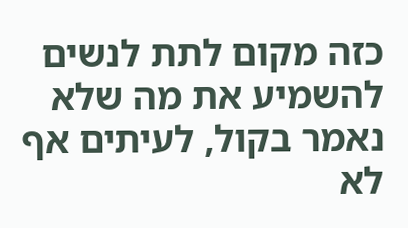כזה מקום לתת לנשים להשמיע את מה שלא נאמר בקול, לעיתים אף לא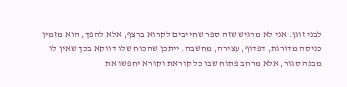לבני זוגן. אני לא מרגיש שזה ספר שחייבים לקרוא ברצף, אלא להפך, הוא מזמין כניסה מדורגת, דפדוף, עצירה, מחשבה. ייתכן שהכוח שלו דווקא בכך שאין לו מבנה סגור, אלא מרחב פתוח שבו כל קוראת וקורא יחפשו את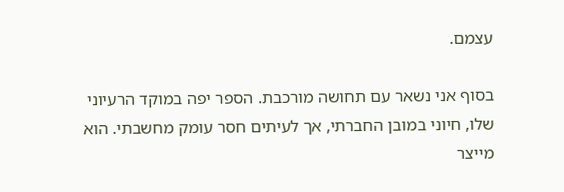עצמם.

בסוף אני נשאר עם תחושה מורכבת. הספר יפה במוקד הרעיוני שלו, חיוני במובן החברתי, אך לעיתים חסר עומק מחשבתי. הוא מייצר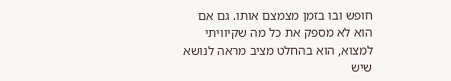חופש ובו בזמן מצמצם אותו. גם אם הוא לא מספק את כל מה שקיוויתי למצוא, הוא בהחלט מציב מראה לנושא שיש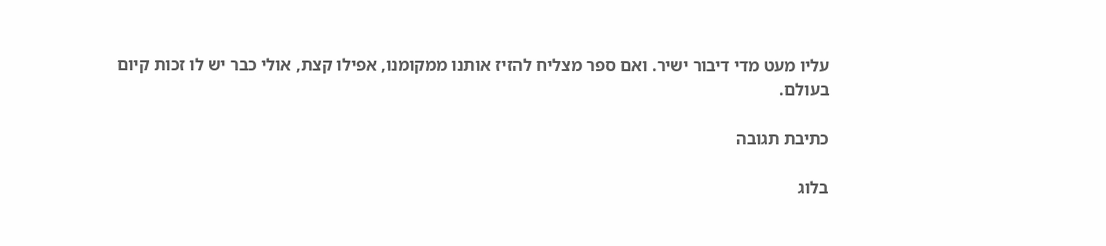עליו מעט מדי דיבור ישיר. ואם ספר מצליח להזיז אותנו ממקומנו, אפילו קצת, אולי כבר יש לו זכות קיום בעולם.

כתיבת תגובה

בלוג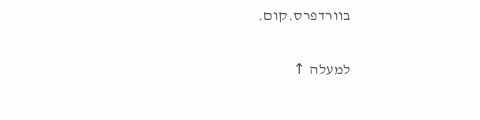בוורדפרס.קום.

למעלה ↑